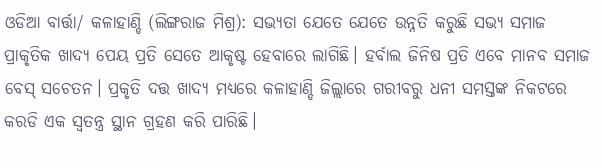ଓଡିଆ ବାର୍ତ୍ତା/ କଳାହାଣ୍ଡି (ଲିଙ୍ଗରାଜ ମିଶ୍ର): ସଭ୍ୟତା ଯେତେ ଯେତେ ଉନ୍ନତି କରୁଛି ସଭ୍ୟ ସମାଜ ପ୍ରାକୃତିକ ଖାଦ୍ୟ ପେୟ ପ୍ରତି ସେତେ ଆକୃଷ୍ଟ ହେବାରେ ଲାଗିଛି। ହର୍ବାଲ ଜିନିଷ ପ୍ରତି ଏବେ ମାନବ ସମାଜ ବେସ୍ ସଚେତନ। ପ୍ରକୃତି ଦତ୍ତ ଖାଦ୍ୟ ମଧ୍ୟରେ କଳାହାଣ୍ଡି ଜିଲ୍ଲାରେ ଗରୀବରୁ ଧନୀ ସମସ୍ତଙ୍କ ନିକଟରେ କରଡି ଏକ ସ୍ୱତନ୍ତ୍ର ସ୍ଥାନ ଗ୍ରହଣ କରି ପାରିଛି।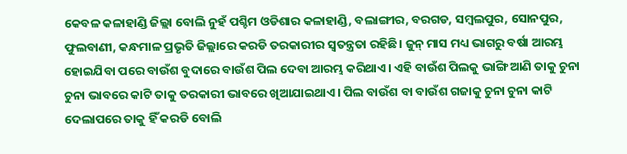କେବଳ କଳାହାଣ୍ଡି ଜିଲ୍ଲା ବୋଲି ନୁହଁ ପଶ୍ଚିମ ଓଡିଶାର କଳାହାଣ୍ଡି, ବଲାଙ୍ଗୀର, ବରଗଡ, ସମ୍ବଲପୁର, ସୋନପୁର, ଫୁଲବାଣୀ, କନ୍ଧମାଳ ପ୍ରଭୃତି ଜିଲ୍ଲାରେ କରଡି ତରକାରୀର ସ୍ୱତନ୍ତ୍ରତା ରହିଛି। ଜୁନ୍ ମାସ ମଧ୍ୟ ଭାଗରୁ ବର୍ଷା ଆରମ୍ଭ ହୋଇଯିବା ପରେ ବାଉଁଶ ବୁଦାରେ ବାଉଁଶ ପିଲ ଦେବା ଆରମ୍ଭ କରିଥାଏ। ଏହି ବାଉଁଶ ପିଲକୁ ଭାଙ୍ଗି ଆଣି ତାକୁ ଚୁନା ଚୁନା ଭାବରେ କାଟି ତାକୁ ତରକାରୀ ଭାବରେ ଖିଆଯାଇଥାଏ। ପିଲ ବାଉଁଶ ବା ବାଉଁଶ ଗଜାକୁ ଚୁନା ଚୁନା କାଟି ଦେଲାପରେ ତାକୁ ହିଁ କରଡି ବୋଲି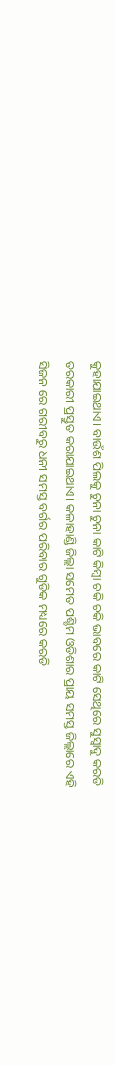କୁହାଯାଇଥାଏ। ବାଉଁଶ ପିଲକୁ ଚୁନା ଚୁନା କାଟି କିମ୍ବା ଚକି ଚକି ଭାବରେ କାଟି ସେଥିରେ ସୁସ୍ୱାଦୁ କରଡି ତରକାରୀ ପ୍ରସ୍ତୁତ କରାଯାଇଥାଏ। କଳାହାଣ୍ଡି ଜିଲ୍ଲା ସମେତ ପଶ୍ଚିମ ଓଡିଶାର ପ୍ରାୟ ସମସ୍ତ ଜିଲ୍ଲାରେ ଏହି ସିଜନ ରେ ଗରୀବରୁ ଧନୀ ସମସ୍ତ ବର୍ଗର ପରିବାର ଗୁଡିକ ମଧ୍ୟରେ କରଡି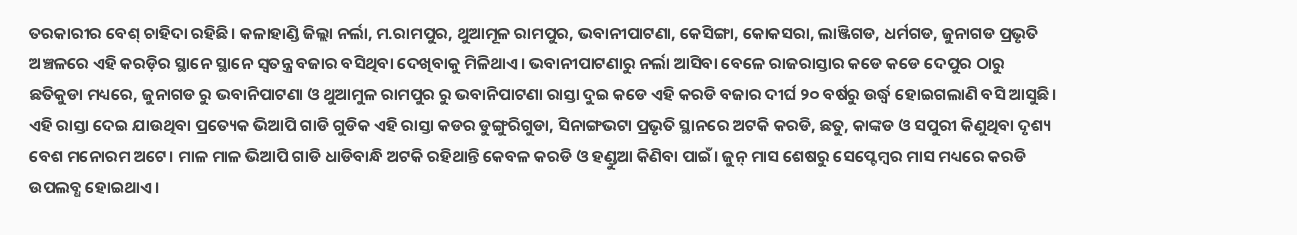ତରକାରୀର ବେଶ୍ ଚାହିଦା ରହିଛି। କଳାହାଣ୍ଡି ଜିଲ୍ଲା ନର୍ଲା, ମ.ରାମପୁର, ଥୁଆମୂଳ ରାମପୁର, ଭବାନୀପାଟଣା, କେସିଙ୍ଗା, କୋକସରା, ଲାଞ୍ଜିଗଡ, ଧର୍ମଗଡ, ଜୁନାଗଡ ପ୍ରଭୃତି ଅଞ୍ଚଳରେ ଏହି କରଡ଼ିର ସ୍ଥାନେ ସ୍ଥାନେ ସ୍ୱତନ୍ତ୍ର ବଜାର ବସିଥିବା ଦେଖିବାକୁ ମିଳିଥାଏ। ଭବାନୀପାଟଣାରୁ ନର୍ଲା ଆସିବା ବେଳେ ରାଜରାସ୍ତାର କଡେ କଡେ ଦେପୁର ଠାରୁ ଛତିକୁଡା ମଧ୍ୟରେ, ଜୁନାଗଡ ରୁ ଭବାନିପାଟଣା ଓ ଥୁଆମୁଳ ରାମପୁର ରୁ ଭବାନିପାଟଣା ରାସ୍ତା ଦୁଇ କଡେ ଏହି କରଡି ବଜାର ଦୀର୍ଘ ୨୦ ବର୍ଷରୁ ଉର୍ଦ୍ଧ୍ବ ହୋଇଗଲାଣି ବସି ଆସୁଛି। ଏହି ରାସ୍ତା ଦେଇ ଯାଉଥିବା ପ୍ରତ୍ୟେକ ଭିଆପି ଗାଡି ଗୁଡିକ ଏହି ରାସ୍ତା କଡର ଡୁଙ୍ଗୁରିଗୁଡା, ସିନାଙ୍ଗଭଟା ପ୍ରଭୃତି ସ୍ଥାନରେ ଅଟକି କରଡି, ଛତୁ, କାଙ୍କଡ ଓ ସପୁରୀ କିଣୁଥିବା ଦୃଶ୍ୟ ବେଶ ମନୋରମ ଅଟେ। ମାଳ ମାଳ ଭିଆପି ଗାଡି ଧାଡିବାନ୍ଧି ଅଟକି ରହିଥାନ୍ତି କେବଳ କରଡି ଓ ହଣ୍ଡୁଆ କିଣିବା ପାଇଁ। ଜୁନ୍ ମାସ ଶେଷରୁ ସେପ୍ଟେମ୍ବର ମାସ ମଧ୍ୟରେ କରଡି ଉପଲବ୍ଧ ହୋଇଥାଏ।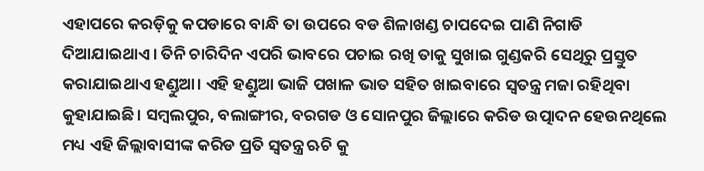ଏହାପରେ କରଡ଼ିକୁ କପଡାରେ ବାନ୍ଧି ତା ଉପରେ ବଡ ଶିଳାଖଣ୍ଡ ଚାପଦେଇ ପାଣି ନିଗାଡି ଦିଆଯାଇଥାଏ। ତିନି ଚାରିଦିନ ଏପରି ଭାବରେ ପଚାଇ ରଖି ତାକୁ ସୁଖାଇ ଗୁଣ୍ଡକରି ସେଥିରୁ ପ୍ରସ୍ତୁତ କରାଯାଇଥାଏ ହଣ୍ଡୁଆ। ଏହି ହଣ୍ଡୁଆ ଭାଜି ପଖାଳ ଭାତ ସହିତ ଖାଇବାରେ ସ୍ୱତନ୍ତ୍ର ମଜା ରହିଥିବା କୁହାଯାଇଛି। ସମ୍ବଲପୁର, ବଲାଙ୍ଗୀର, ବରଗଡ ଓ ସୋନପୁର ଜିଲ୍ଲାରେ କରିଡ ଉତ୍ପାଦନ ହେଉନଥିଲେ ମଧ୍ୟ ଏହି ଜିଲ୍ଲାବାସୀଙ୍କ କରିଡ ପ୍ରତି ସ୍ୱତନ୍ତ୍ର ଋଚି କୁ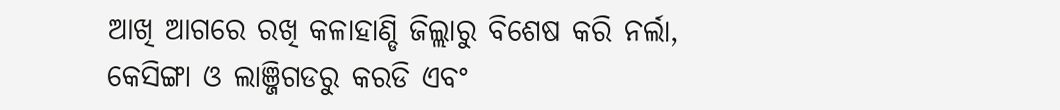ଆଖି ଆଗରେ ରଖି କଳାହାଣ୍ଡି ଜିଲ୍ଲାରୁ ବିଶେଷ କରି ନର୍ଲା, କେସିଙ୍ଗା ଓ ଲାଞ୍ଜିଗଡରୁ କରଡି ଏବଂ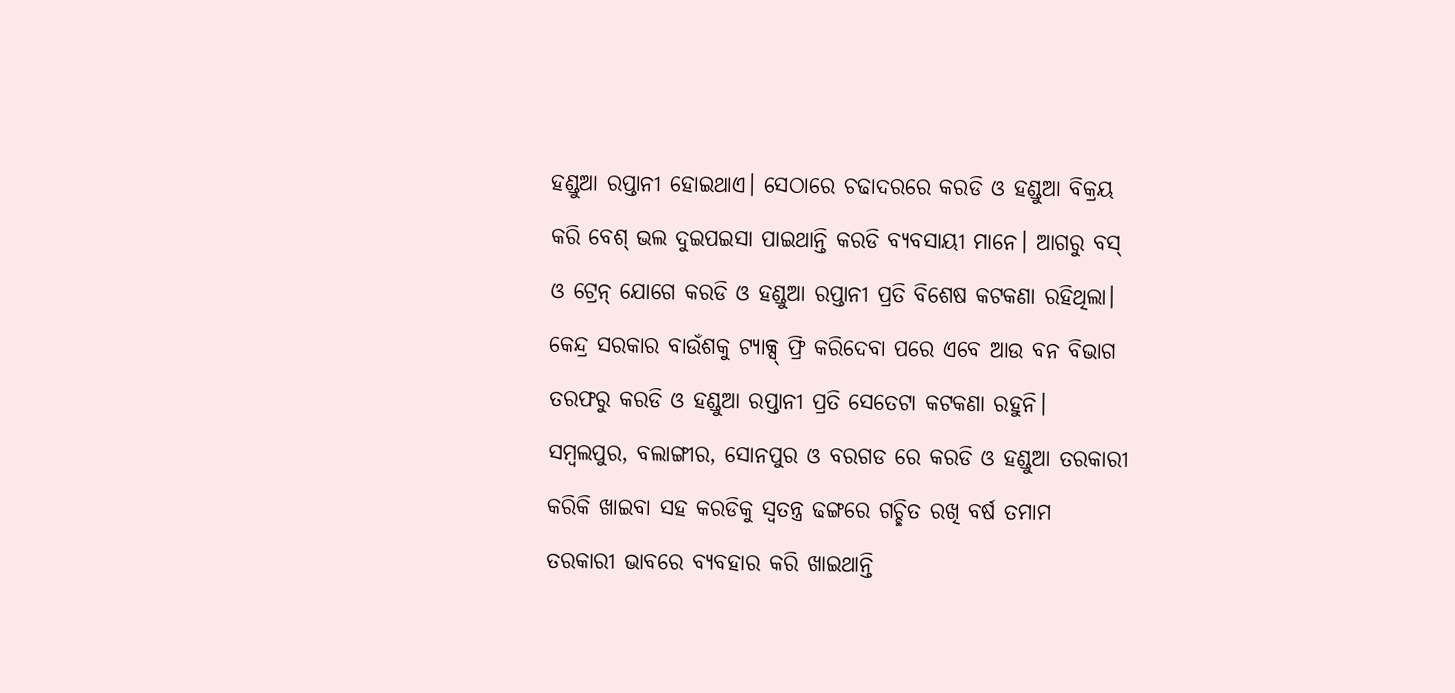ହଣ୍ଡୁଆ ରପ୍ତାନୀ ହୋଇଥାଏ। ସେଠାରେ ଚଢାଦରରେ କରଡି ଓ ହଣ୍ଡୁଆ ବିକ୍ରୟ କରି ବେଶ୍ ଭଲ ଦୁଇପଇସା ପାଇଥାନ୍ତି କରଡି ବ୍ୟବସାୟୀ ମାନେ। ଆଗରୁ ବସ୍ ଓ ଟ୍ରେନ୍ ଯୋଗେ କରଡି ଓ ହଣ୍ଡୁଆ ରପ୍ତାନୀ ପ୍ରତି ବିଶେଷ କଟକଣା ରହିଥିଲା। କେନ୍ଦ୍ର ସରକାର ବାଉଁଶକୁ ଟ୍ୟାକ୍ସ୍ ଫ୍ରି କରିଦେବା ପରେ ଏବେ ଆଉ ବନ ବିଭାଗ ତରଫରୁ କରଡି ଓ ହଣ୍ଡୁଆ ରପ୍ତାନୀ ପ୍ରତି ସେତେଟା କଟକଣା ରହୁନି। ସମ୍ବଲପୁର, ବଲାଙ୍ଗୀର, ସୋନପୁର ଓ ବରଗଡ ରେ କରଡି ଓ ହଣ୍ଡୁଆ ତରକାରୀ କରିକି ଖାଇବା ସହ କରଡିକୁ ସ୍ୱତନ୍ତ୍ର ଢଙ୍ଗରେ ଗଚ୍ଛିତ ରଖି ବର୍ଷ ତମାମ ତରକାରୀ ଭାବରେ ବ୍ୟବହାର କରି ଖାଇଥାନ୍ତି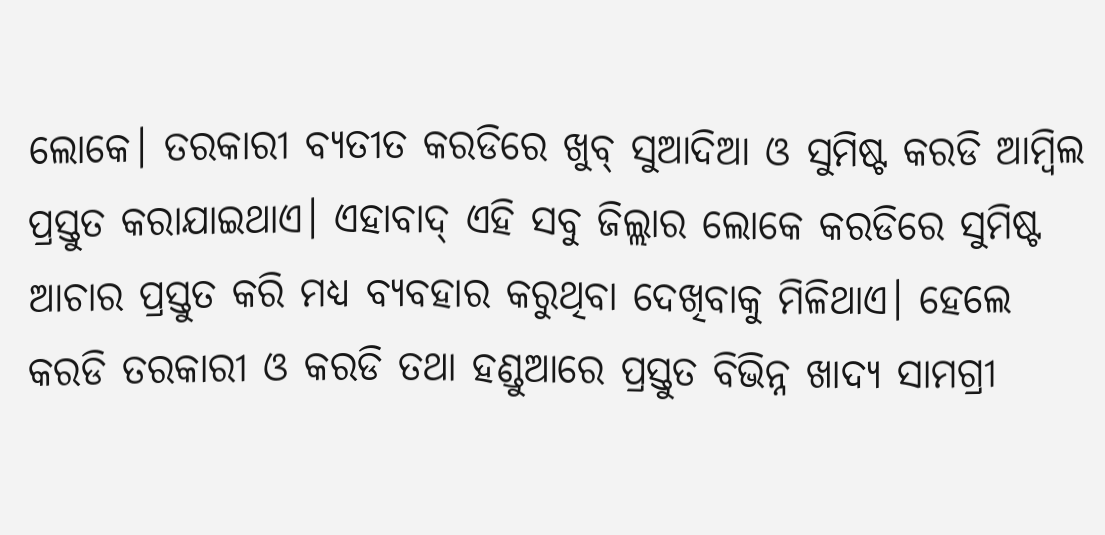ଲୋକେ। ତରକାରୀ ବ୍ୟତୀତ କରଡିରେ ଖୁବ୍ ସୁଆଦିଆ ଓ ସୁମିଷ୍ଟ କରଡି ଆମ୍ବିଲ ପ୍ରସ୍ତୁତ କରାଯାଇଥାଏ। ଏହାବାଦ୍ ଏହି ସବୁ ଜିଲ୍ଲାର ଲୋକେ କରଡିରେ ସୁମିଷ୍ଟ ଆଚାର ପ୍ରସ୍ତୁତ କରି ମଧ୍ୟ ବ୍ୟବହାର କରୁଥିବା ଦେଖିବାକୁ ମିଳିଥାଏ। ହେଲେ କରଡି ତରକାରୀ ଓ କରଡି ତଥା ହଣ୍ଡୁଆରେ ପ୍ରସ୍ତୁତ ବିଭିନ୍ନ ଖାଦ୍ୟ ସାମଗ୍ରୀ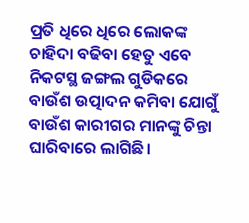ପ୍ରତି ଧିରେ ଧିରେ ଲୋକଙ୍କ ଚାହିଦା ବଢିବା ହେତୁ ଏବେ ନିକଟସ୍ଥ ଜଙ୍ଗଲ ଗୁଡିକରେ ବାଉଁଶ ଉତ୍ପାଦନ କମିବା ଯୋଗୁଁ ବାଉଁଶ କାରୀଗର ମାନଙ୍କୁ ଚିନ୍ତା ଘାରିବାରେ ଲାଗିଛି।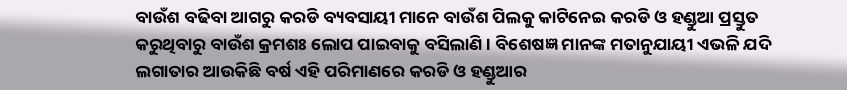ବାଉଁଶ ବଢିବା ଆଗରୁ କରଡି ବ୍ୟବସାୟୀ ମାନେ ବାଉଁଶ ପିଲକୁ କାଟିନେଇ କରଡି ଓ ହଣ୍ଡୁଆ ପ୍ରସ୍ତୁତ କରୁଥିବାରୁ ବାଉଁଶ କ୍ରମଶଃ ଲୋପ ପାଇବାକୁ ବସିଲାଣି। ବିଶେଷଜ୍ଞ ମାନଙ୍କ ମତାନୁଯାୟୀ ଏଭଳି ଯଦି ଲଗାତାର ଆଉକିଛି ବର୍ଷ ଏହି ପରିମାଣରେ କରଡି ଓ ହଣ୍ଡୁଆର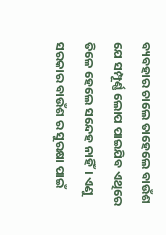ବ୍ୟବହାର ଚାଲେ ତାହେଲେ ବାଉଁଶ ଯେ ସମ୍ପୂର୍ଣ୍ଣ ଲୋପ ପାଇଯିବ ଏଥିରେ ତିଳେ ହେଲେ ସନ୍ଦେହ ନାହିଁ। ଏଣୁ ସରକାର ବାଉଁଶ ର ସୁରକ୍ଷା ପାଇଁ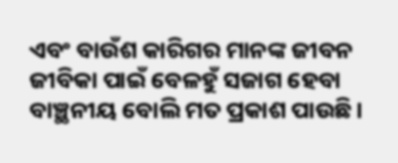ଏବଂ ବାଉଁଶ କାରିଗର ମାନଙ୍କ ଜୀବନ ଜୀବିକା ପାଇଁ ବେଳହୁଁ ସଜାଗ ହେବା ବାଞ୍ଛନୀୟ ବୋଲି ମତ ପ୍ରକାଶ ପାଉଛି।